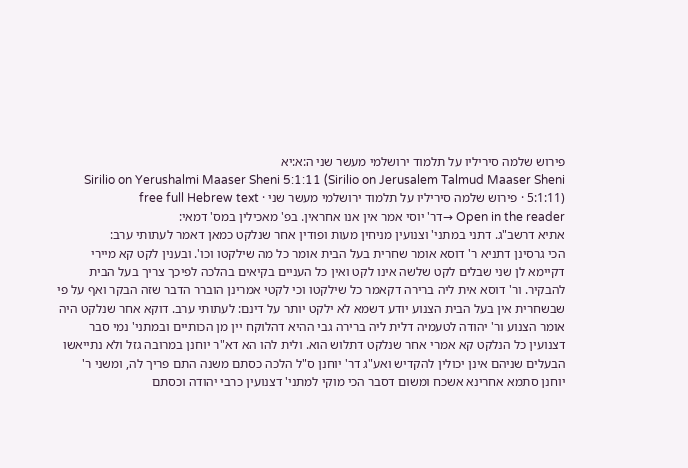פירוש שלמה סיריליו על תלמוד ירושלמי מעשר שני ה:א:יא
Sirilio on Yerushalmi Maaser Sheni 5:1:11 (Sirilio on Jerusalem Talmud Maaser Sheni 5:1:11) · פירוש שלמה סיריליו על תלמוד ירושלמי מעשר שני · free full Hebrew text
Open in the reader →דר' יוסי אמר אין אנו אחראין. בפ' מאכילין במס' דמאי:
אתיא דרשב"ג. דתני במתני' וצנועין מניחין מעות ופודין אחר שנלקט כמאן דאמר לעתותי ערב:
הכי גרסינן דתניא ר' דוסא אומר שחרית בעל הבית אומר כל מה שילקטו וכו'. ובענין לקט קא מיירי דקיימא לן שני שבלים לקט שלשה אינו לקט ואין כל העניים בקיאים בהלכה לפיכך צריך בעל הבית להבקיר. ור' דוסא אית ליה ברירה דקאמר כל שילקטו וכי לקטי אמרינן הוברר הדבר שזה הבקר ואף על פי שבשחרית אין בעל הבית הצנוע יודע דשמא לא ילקט יותר על דינם: לעתותי ערב. דוקא אחר שנלקט היה אומר הצנוע ור' יהודה לטעמיה דלית ליה ברירה גבי ההיא דהלוקח יין מן הכותיים ובמתני' נמי סבר דצנועין כל הנלקט קא אמרי אחר שנלקט דתלוש הוא. ולית להו הא דא"ר יוחנן במרובה גזל ולא נתייאשו הבעלים שניהם אינן יכולין להקדיש ואע"ג דר' יוחנן ס"ל הלכה כסתם משנה התם פריך לה, ומשני ר' יוחנן סתמא אחרינא אשכח ומשום דסבר הכי מוקי למתני' דצנועין כרבי יהודה וכסתם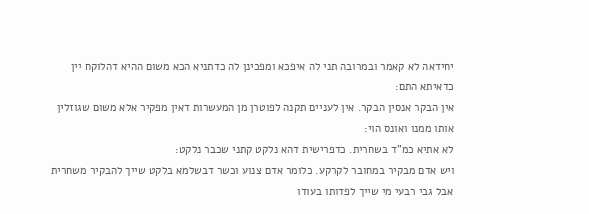יחידאה לא קאמר ובמרובה תני לה איפכא ומפכינן לה כדתניא הכא משום ההיא דהלוקח יין כדאיתא התם:
אין הבקר אנסין הבקר. אין לעניים תקנה לפוטרן מן המעשרות דאין מפקיר אלא משום שגוזלין אותו ממנו ואונס הוי:
לא אתיא כמ"ד בשחרית. כדפרישית דהא נלקט קתני שכבר נלקט:
ויש אדם מבקיר במחובר לקרקע. כלומר אדם צנוע וכשר דבשלמא בלקט שייך להבקיר משחרית אבל גבי רבעי מי שייך לפדותו בעודו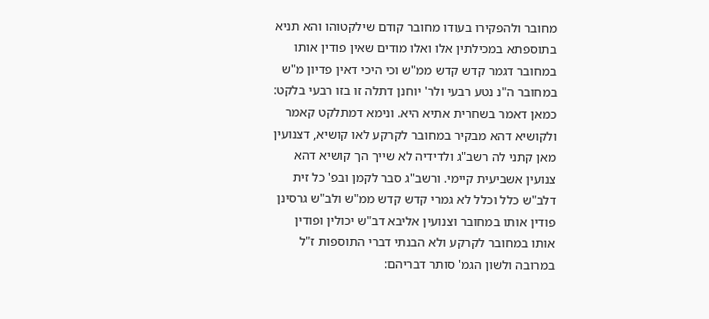מחובר ולהפקירו בעודו מחובר קודם שילקטוהו והא תניא בתוספתא במכילתין אלו ואלו מודים שאין פודין אותו במחובר דגמר קדש קדש ממ"ש וכי היכי דאין פדיון מ"ש במחובר ה"נ נטע רבעי ולר' יוחנן דתלה זו בזו רבעי בלקט:
כמאן דאמר בשחרית אתיא היא. ונימא דמתלקט קאמר ולקושיא דהא מבקיר במחובר לקרקע לאו קושיא, דצנועין מאן קתני לה רשב"ג ולדידיה לא שייך הך קושיא דהא צנועין אשביעית קיימי. ורשב"ג סבר לקמן ובפ' כל זית דלב"ש כלל וכלל לא גמרי קדש קדש ממ"ש ולב"ש גרסינן פודין אותו במחובר וצנועין אליבא דב"ש יכולין ופודין אותו במחובר לקרקע ולא הבנתי דברי התוספות ז"ל במרובה ולשון הגמ' סותר דבריהם: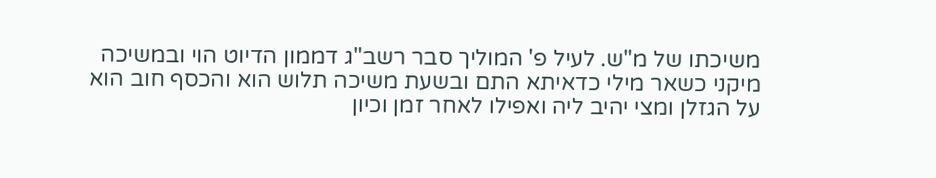משיכתו של מ"ש. לעיל פ' המוליך סבר רשב"ג דממון הדיוט הוי ובמשיכה מיקני כשאר מילי כדאיתא התם ובשעת משיכה תלוש הוא והכסף חוב הוא על הגזלן ומצי יהיב ליה ואפילו לאחר זמן וכיון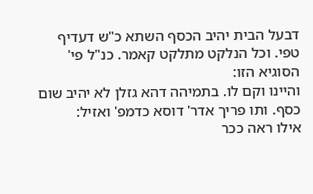דבעל הבית יהיב הכסף השתא כ"ש דעדיף טפי. וכל הנלקט מתלקט קאמר. כנ"ל פי' הסוגיא הזו:
והיינו וקם לו. בתמיהה דהא גזלן לא יהיב שום כסף. ותו פריך אדר' דוסא כדמפ' ואזיל:
אילו ראה ככר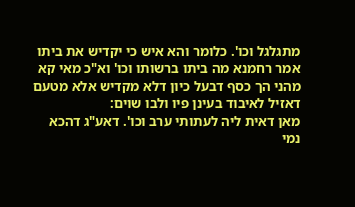מתגלגל וכו'. כלומר והא איש כי יקדיש את ביתו אמר רחמנא מה ביתו ברשותו וכו' וא"כ מאי קא מהני הך כסף דבעל כיון דלא מקדיש אלא מטעם דאזיל לאיבוד בעינן פיו ולבו שוים:
מאן דאית ליה לעתותי ערב וכו'. דאע"ג דהכא נמי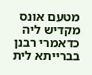מטעם אונס מקדיש ליה כדאמרי רבנן בברייתא לית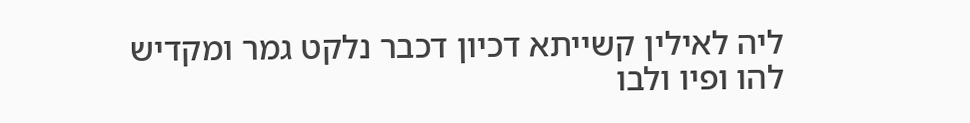ליה לאילין קשייתא דכיון דכבר נלקט גמר ומקדיש להו ופיו ולבו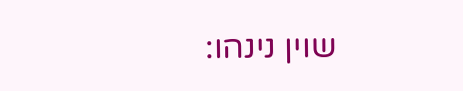שוין נינהו: